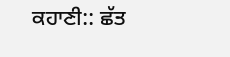ਕਹਾਣੀ:: ਛੱਤ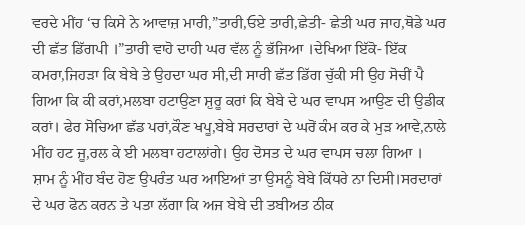ਵਰਦੇ ਮੀਂਹ ‘ਚ ਕਿਸੇ ਨੇ ਆਵਾਜ਼ ਮਾਰੀ,”ਤਾਰੀ,ਓਏ ਤਾਰੀ,ਛੇਤੀ- ਛੇਤੀ ਘਰ ਜਾਹ,ਥੋਡੇ ਘਰ ਦੀ ਛੱਤ ਡਿੱਗਪੀ ।”ਤਾਰੀ ਵਾਹੋ ਦਾਹੀ ਘਰ ਵੱਲ ਨੂੰ ਭੱਜਿਆ ।ਦੇਖਿਆ ਇੱਕੋ- ਇੱਕ ਕਮਰਾ,ਜਿਹੜਾ ਕਿ ਬੇਬੇ ਤੇ ਉਹਦਾ ਘਰ ਸੀ,ਦੀ ਸਾਰੀ ਛੱਤ ਡਿੱਗ ਚੁੱਕੀ ਸੀ ਉਹ ਸੋਚੀਂ ਪੈ ਗਿਆ ਕਿ ਕੀ ਕਰਾਂ,ਮਲਬਾ ਹਟਾਉਣਾ ਸ਼ੁਰੂ ਕਰਾਂ ਕਿ ਬੇਬੇ ਦੇ ਘਰ ਵਾਪਸ ਆਉਣ ਦੀ ਉਡੀਕ ਕਰਾਂ। ਫੇਰ ਸੋਚਿਆ ਛੱਡ ਪਰਾਂ,ਕੌਣ ਖਪੂ,ਬੇਬੇ ਸਰਦਾਰਾਂ ਦੇ ਘਰੋਂ ਕੰਮ ਕਰ ਕੇ ਮੁੜ ਆਵੇ,ਨਾਲੇ ਮੀਂਹ ਹਟ ਜੂ,ਰਲ ਕੇ ਈ ਮਲਬਾ ਹਟਾਲਾਂਗੇ। ਉਹ ਦੋਸਤ ਦੇ ਘਰ ਵਾਪਸ ਚਲਾ ਗਿਆ ।
ਸ਼ਾਮ ਨੂੰ ਮੀਂਹ ਬੰਦ ਹੋਣ ਉਪਰੰਤ ਘਰ ਆਇਆਂ ਤਾ ਉਸਨੂੰ ਬੇਬੇ ਕਿੱਧਰੇ ਨਾ ਦਿਸੀ।ਸਰਦਾਰਾਂ ਦੇ ਘਰ ਫੋਨ ਕਰਨ ਤੇ ਪਤਾ ਲੱਗਾ ਕਿ ਅਜ ਬੇਬੇ ਦੀ ਤਬੀਅਤ ਠੀਕ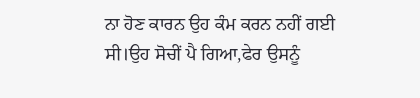ਨਾ ਹੋਣ ਕਾਰਨ ਉਹ ਕੰਮ ਕਰਨ ਨਹੀਂ ਗਈ ਸੀ।ਉਹ ਸੋਚੀਂ ਪੈ ਗਿਆ,ਫੇਰ ਉਸਨੂੰ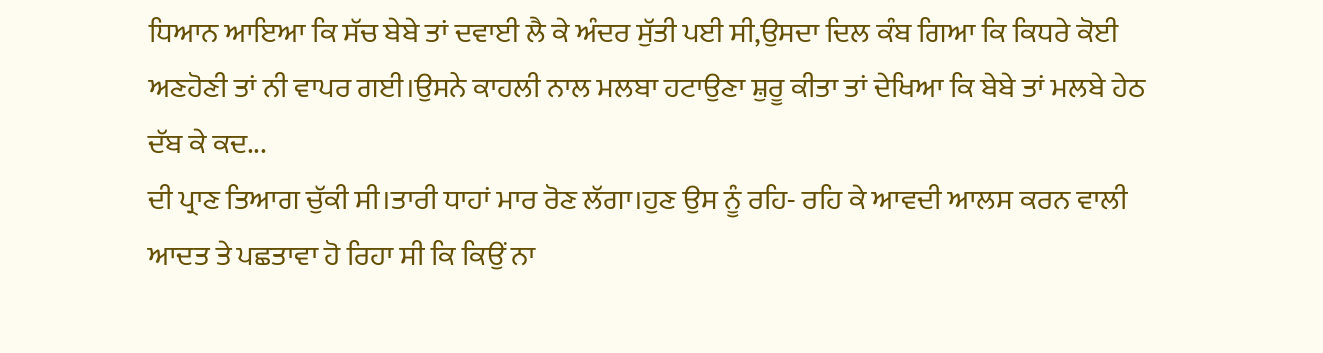ਧਿਆਨ ਆਇਆ ਕਿ ਸੱਚ ਬੇਬੇ ਤਾਂ ਦਵਾਈ ਲੈ ਕੇ ਅੰਦਰ ਸੁੱਤੀ ਪਈ ਸੀ,ਉਸਦਾ ਦਿਲ ਕੰਬ ਗਿਆ ਕਿ ਕਿਧਰੇ ਕੋਈ ਅਣਹੋਣੀ ਤਾਂ ਨੀ ਵਾਪਰ ਗਈ।ਉਸਨੇ ਕਾਹਲੀ ਨਾਲ ਮਲਬਾ ਹਟਾਉਣਾ ਸ਼ੁਰੂ ਕੀਤਾ ਤਾਂ ਦੇਖਿਆ ਕਿ ਬੇਬੇ ਤਾਂ ਮਲਬੇ ਹੇਠ ਦੱਬ ਕੇ ਕਦ...
ਦੀ ਪ੍ਰਾਣ ਤਿਆਗ ਚੁੱਕੀ ਸੀ।ਤਾਰੀ ਧਾਹਾਂ ਮਾਰ ਰੋਣ ਲੱਗਾ।ਹੁਣ ਉਸ ਨੂੰ ਰਹਿ- ਰਹਿ ਕੇ ਆਵਦੀ ਆਲਸ ਕਰਨ ਵਾਲੀ ਆਦਤ ਤੇ ਪਛਤਾਵਾ ਹੋ ਰਿਹਾ ਸੀ ਕਿ ਕਿਉਂ ਨਾ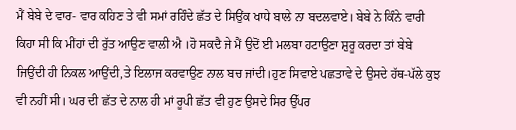ਮੈਂ ਬੇਬੇ ਦੇ ਵਾਰ- ਵਾਰ ਕਹਿਣ ਤੇ ਵੀ ਸਮਾਂ ਰਹਿੰਦੇ ਛੱਤ ਦੇ ਸਿਉਂਕ ਖਾਧੇ ਬਾਲੇ ਨਾ ਬਦਲਵਾਏ। ਬੇਬੇ ਨੇ ਕਿੰਨੇ ਵਾਰੀ ਕਿਹਾ ਸੀ ਕਿ ਮੀਂਹਾਂ ਦੀ ਰੁੱਤ ਆਉਣ ਵਾਲੀ ਐ ।ਹੋ ਸਕਦੈ ਜੇ ਮੈਂ ਉਦੋਂ ਈ ਮਲਬਾ ਹਟਾਉਣਾ ਸ਼ੁਰੂ ਕਰਦਾ ਤਾਂ ਬੇਬੇ ਜਿਉਂਦੀ ਹੀ ਨਿਕਲ ਆਉਂਦੀ,ਤੇ ਇਲਾਜ ਕਰਵਾਉਣ ਨਾਲ ਬਚ ਜਾਂਦੀ।ਹੁਣ ਸਿਵਾਏ ਪਛਤਾਵੇ ਦੇ ਉਸਦੇ ਹੱਥ-ਪੱਲੇ ਕੁਝ ਵੀ ਨਹੀਂ ਸੀ। ਘਰ ਦੀ ਛੱਤ ਦੇ ਨਾਲ ਹੀ ਮਾਂ ਰੂਪੀ ਛੱਤ ਵੀ ਹੁਣ ਉਸਦੇ ਸਿਰ ਉੱਪਰ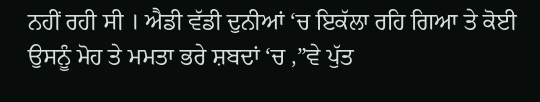ਨਹੀਂ ਰਹੀ ਸੀ । ਐਡੀ ਵੱਡੀ ਦੁਨੀਆਂ ‘ਚ ਇਕੱਲਾ ਰਹਿ ਗਿਆ ਤੇ ਕੋਈ ਉਸਨੂੰ ਮੋਹ ਤੇ ਮਮਤਾ ਭਰੇ ਸ਼ਬਦਾਂ ‘ਚ ,”ਵੇ ਪੁੱਤ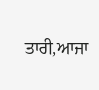ਤਾਰੀ,ਆਜਾ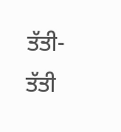ਤੱਤੀ- ਤੱਤੀ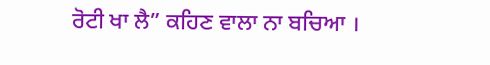ਰੋਟੀ ਖਾ ਲੈ” ਕਹਿਣ ਵਾਲਾ ਨਾ ਬਚਿਆ ।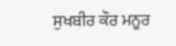ਸੁਖਬੀਰ ਕੌਰ ਮਨੂਰ